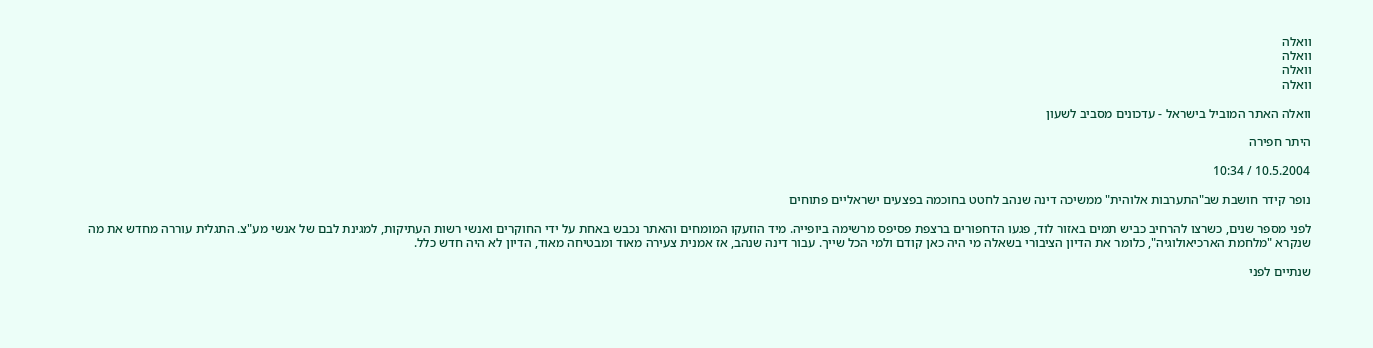וואלה
וואלה
וואלה
וואלה

וואלה האתר המוביל בישראל - עדכונים מסביב לשעון

היתר חפירה

10.5.2004 / 10:34

נופר קידר חושבת שב"התערבות אלוהית" ממשיכה דינה שנהב לחטט בחוכמה בפצעים ישראליים פתוחים

לפני מספר שנים, כשרצו להרחיב כביש תמים באזור לוד, פגעו הדחפורים ברצפת פסיפס מרשימה ביופייה. מיד הוזעקו המומחים והאתר נכבש באחת על ידי החוקרים ואנשי רשות העתיקות, למגינת לבם של אנשי מע"צ. התגלית עוררה מחדש את מה שנקרא "מלחמת הארכיאולוגיה", כלומר את הדיון הציבורי בשאלה מי היה כאן קודם ולמי הכל שייך. עבור דינה שנהב, אז אמנית צעירה מאוד ומבטיחה מאוד, הדיון לא היה חדש כלל.

שנתיים לפני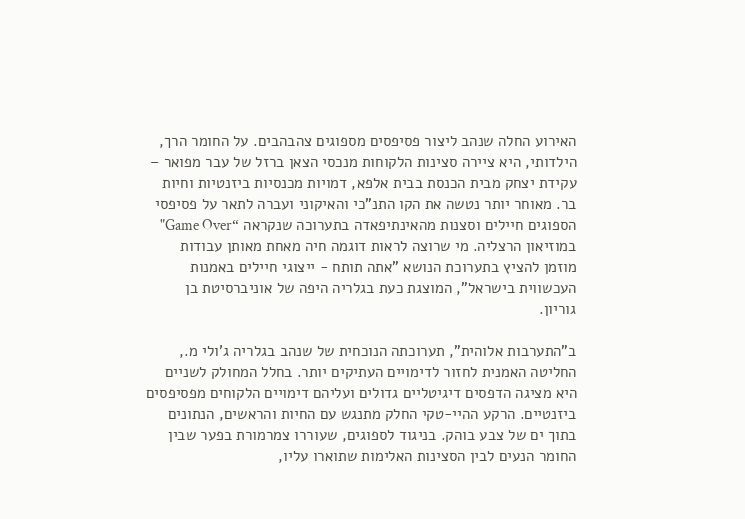האירוע החלה שנהב ליצור פסיפסים מספוגים צהבהבים. על החומר הרך, הילדותי, היא ציירה סצינות הלקוחות מנכסי הצאן ברזל של עבר מפואר – עקידת יצחק מבית הכנסת בבית אלפא, דמויות מכנסיות ביזנטיות וחיות בר. מאוחר יותר נטשה את הקו התנ"כי והאיקוני ועברה לתאר על פסיפסי הספוגים חיילים וסצנות מהאינתיפאדה בתערוכה שנקראה “Game Over" במוזיאון הרצליה. מי שרוצה לראות דוגמה חיה מאחת מאותן עבודות מוזמן להציץ בתערוכת הנושא "אתה תותח - ייצוגי חיילים באמנות העכשווית בישראל", המוצגת כעת בגלריה היפה של אוניברסיטת בן גוריון.

ב"התערבות אלוהית", תערוכתה הנוכחית של שנהב בגלריה ג'ולי מ., החליטה האמנית לחזור לדימויים העתיקים יותר. בחלל המחולק לשניים היא מציגה הדפסים דיגיטליים גדולים ועליהם דימויים הלקוחים מפסיפסים ביזנטיים. הרקע ההיי-טקי החלק מתנגש עם החיות והראשים, הנתונים בתוך ים של צבע בוהק. בניגוד לספוגים, שעוררו צמרמורת בפער שבין החומר הנעים לבין הסצינות האלימות שתוארו עליו,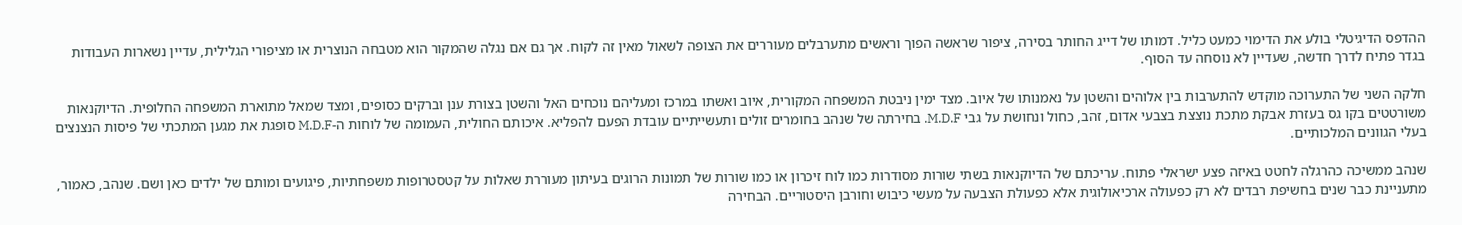ההדפס הדיגיטלי בולע את הדימוי כמעט כליל. דמותו של דייג החותר בסירה, ציפור שראשה הפוך וראשים מתערבלים מעוררים את הצופה לשאול מאין זה לקוח. אך גם אם נגלה שהמקור הוא מטבחה הנוצרית או מציפורי הגלילית, עדיין נשארות העבודות בגדר פתיח לדרך חדשה, שעדיין לא נוסחה עד הסוף.

חלקה השני של התערוכה מוקדש להתערבות בין אלוהים והשטן על נאמנותו של איוב. מצד ימין ניבטת המשפחה המקורית, איוב ואשתו במרכז ומעליהם נוכחים האל והשטן בצורת ענן וברקים כסופים, ומצד שמאל מתוארת המשפחה החלופית. הדיוקנאות משורטטים בקו גס בעזרת אבקת מתכת נוצצת בצבעי אדום, זהב, כחול ונחושת על גבי M.D.F. בחירתה של שנהב בחומרים זולים ותעשייתיים עובדת הפעם להפליא. איכותם החולית, העמומה של לוחות ה-M.D.F סופגת את מגען המתכתי של פיסות הנצנצים בעלי הגוונים המלכותיים.

שנהב ממשיכה כהרגלה לחטט באיזה פצע ישראלי פתוח. עריכתם של הדיוקנאות בשתי שורות מסודרות כמו לוח זיכרון או כמו שורות של תמונות הרוגים בעיתון מעוררת שאלות על קטסטרופות משפחתיות, פיגועים ומותם של ילדים כאן ושם. שנהב, כאמור, מתעניינת כבר שנים בחשיפת רבדים לא רק כפעולה ארכיאולוגית אלא כפעולת הצבעה על מעשי כיבוש וחורבן היסטוריים. הבחירה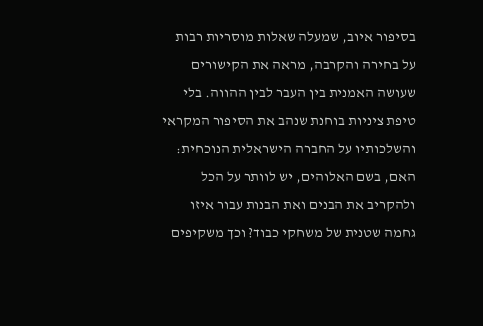בסיפור איוב, שמעלה שאלות מוסריות רבות על בחירה והקרבה, מראה את הקישורים שעושה האמנית בין העבר לבין ההווה. בלי טיפת ציניות בוחנת שנהב את הסיפור המקראי והשלכותיו על החברה הישראלית הנוכחית: האם, בשם האלוהים, יש לוותר על הכל ולהקריב את הבנים ואת הבנות עבור איזו גחמה שטנית של משחקי כבוד? וכך משקיפים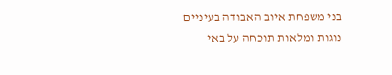בני משפחת איוב האבודה בעיניים נוגות ומלאות תוכחה על באי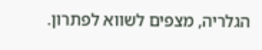הגלריה, מצפים לשווא לפתרון.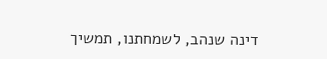דינה שנהב, לשמחתנו, תמשיך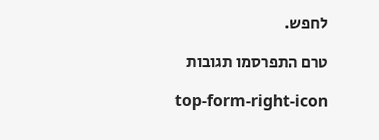לחפש.

טרם התפרסמו תגובות

top-form-right-icon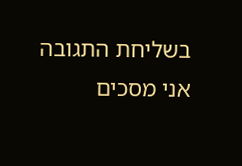בשליחת התגובה אני מסכים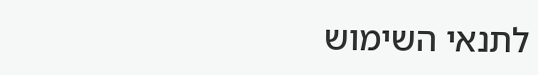לתנאי השימוש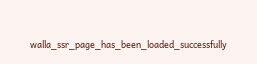walla_ssr_page_has_been_loaded_successfully